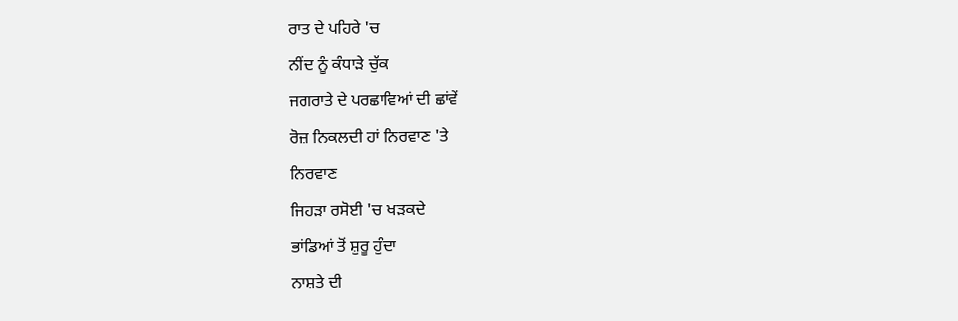ਰਾਤ ਦੇ ਪਹਿਰੇ 'ਚ
ਨੀਂਦ ਨੂੰ ਕੰਧਾੜੇ ਚੁੱਕ
ਜਗਰਾਤੇ ਦੇ ਪਰਛਾਵਿਆਂ ਦੀ ਛਾਂਵੇਂ
ਰੋਜ਼ ਨਿਕਲਦੀ ਹਾਂ ਨਿਰਵਾਣ 'ਤੇ
ਨਿਰਵਾਣ
ਜਿਹੜਾ ਰਸੋਈ 'ਚ ਖੜਕਦੇ
ਭਾਂਡਿਆਂ ਤੋਂ ਸ਼ੁਰੂ ਹੁੰਦਾ
ਨਾਸ਼ਤੇ ਦੀ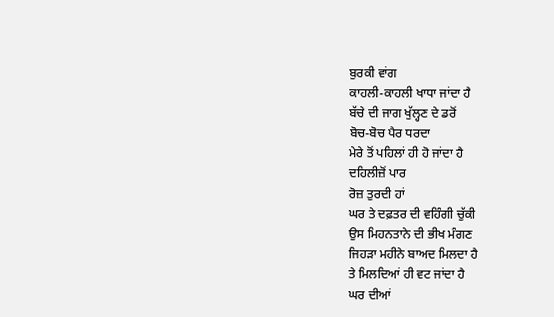ਬੁਰਕੀ ਵਾਂਗ
ਕਾਹਲੀ-ਕਾਹਲੀ ਖਾਧਾ ਜਾਂਦਾ ਹੈ
ਬੱਚੇ ਦੀ ਜਾਗ ਖੁੱਲ੍ਹਣ ਦੇ ਡਰੋਂ
ਬੋਚ-ਬੋਚ ਪੈਰ ਧਰਦਾ
ਮੇਰੇ ਤੋਂ ਪਹਿਲਾਂ ਹੀ ਹੋ ਜਾਂਦਾ ਹੈ
ਦਹਿਲੀਜ਼ੋਂ ਪਾਰ
ਰੋਜ਼ ਤੁਰਦੀ ਹਾਂ
ਘਰ ਤੇ ਦਫ਼ਤਰ ਦੀ ਵਹਿੰਗੀ ਚੁੱਕੀ
ਉਸ ਮਿਹਨਤਾਨੇ ਦੀ ਭੀਖ ਮੰਗਣ
ਜਿਹੜਾ ਮਹੀਨੇ ਬਾਅਦ ਮਿਲਦਾ ਹੈ
ਤੇ ਮਿਲਦਿਆਂ ਹੀ ਵਟ ਜਾਂਦਾ ਹੈ
ਘਰ ਦੀਆਂ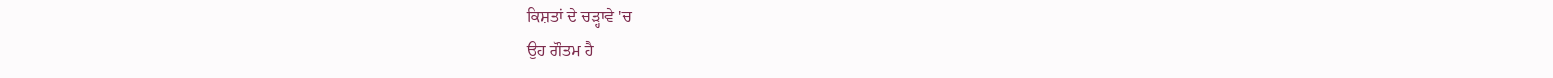ਕਿਸ਼ਤਾਂ ਦੇ ਚੜ੍ਹਾਵੇ 'ਚ
ਉਹ ਗੌਤਮ ਹੈ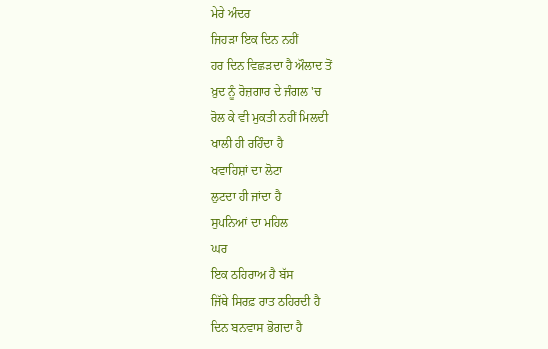ਮੇਰੇ ਅੰਦਰ
ਜਿਹੜਾ ਇਕ ਦਿਨ ਨਹੀਂ
ਹਰ ਦਿਨ ਵਿਛੜਦਾ ਹੈ ਔਲਾਦ ਤੋਂ
ਖ਼ੁਦ ਨੂੰ ਰੋਜ਼ਗਾਰ ਦੇ ਜੰਗਲ 'ਚ
ਰੋਲ ਕੇ ਵੀ ਮੁਕਤੀ ਨਹੀਂ ਮਿਲਦੀ
ਖਾਲੀ ਹੀ ਰਹਿੰਦਾ ਹੈ
ਖਵਾਹਿਸ਼ਾਂ ਦਾ ਲੋਟਾ
ਲੁਟਦਾ ਹੀ ਜਾਂਦਾ ਹੈ
ਸੁਪਨਿਆਂ ਦਾ ਮਹਿਲ
ਘਰ
ਇਕ ਠਹਿਰਾਅ ਹੈ ਬੱਸ
ਜਿੱਥੇ ਸਿਰਫ਼ ਰਾਤ ਠਹਿਰਦੀ ਹੈ
ਦਿਨ ਬਨਵਾਸ ਭੋਗਦਾ ਹੈ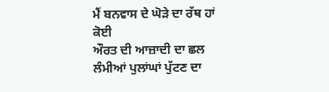ਮੈਂ ਬਨਵਾਸ ਦੇ ਘੋੜੇ ਦਾ ਰੱਥ ਹਾਂ ਕੋਈ
ਔਰਤ ਦੀ ਆਜ਼ਾਦੀ ਦਾ ਛਲ
ਲੰਮੀਆਂ ਪੁਲਾਂਘਾਂ ਪੁੱਟਣ ਦਾ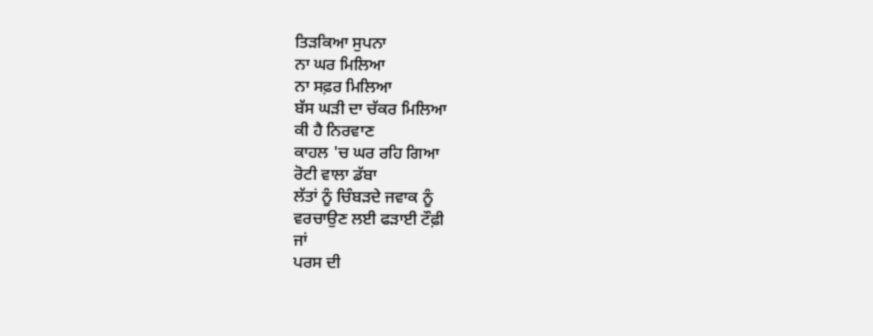ਤਿੜਕਿਆ ਸੁਪਨਾ
ਨਾ ਘਰ ਮਿਲਿਆ
ਨਾ ਸਫ਼ਰ ਮਿਲਿਆ
ਬੱਸ ਘੜੀ ਦਾ ਚੱਕਰ ਮਿਲਿਆ
ਕੀ ਹੈ ਨਿਰਵਾਣ
ਕਾਹਲ 'ਚ ਘਰ ਰਹਿ ਗਿਆ
ਰੋਟੀ ਵਾਲਾ ਡੱਬਾ
ਲੱਤਾਂ ਨੂੰ ਚਿੰਬੜਦੇ ਜਵਾਕ ਨੂੰ
ਵਰਚਾਉਣ ਲਈ ਫੜਾਈ ਟੌਫ਼ੀ
ਜਾਂ
ਪਰਸ ਦੀ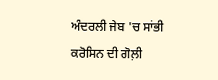ਅੰਦਰਲੀ ਜੇਬ 'ਚ ਸਾਂਭੀ
ਕਰੋਸਿਨ ਦੀ ਗੋਲ਼ੀ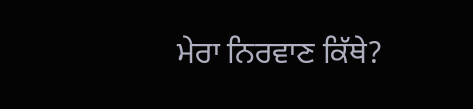ਮੇਰਾ ਨਿਰਵਾਣ ਕਿੱਥੇ?